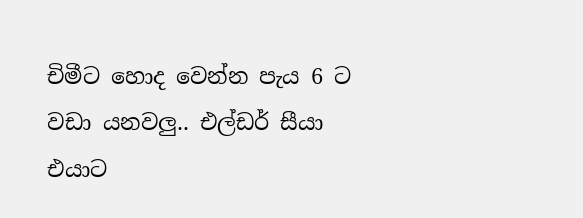චිමීට හොද වෙන්න පැය 6 ට වඩා යනවලු.. එල්ඩර් සීයා එයාට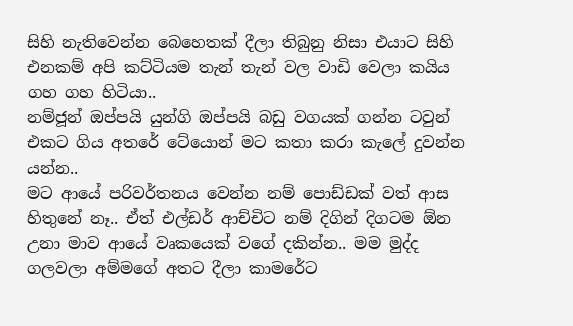සිහි නැතිවෙන්න බෙහෙතක් දීලා තිබුනු නිසා එයාට සිහි එනකම් අපි කට්ටියම තැන් තැන් වල වාඩි වෙලා කයිය ගහ ගහ හිටියා..
නම්ජූන් ඔප්පයි යුන්ගි ඔප්පයි බඩු වගයක් ගන්න ටවුන් එකට ගිය අතරේ ටේයොන් මට කතා කරා කැලේ දුවන්න යන්න..
මට ආයේ පරිවර්තනය වෙන්න නම් පොඩ්ඩක් වත් ආස හිතුනේ නෑ.. ඒත් එල්ඩර් ආච්චිට නම් දිගින් දිගටම ඕන උනා මාව ආයේ වෘකයෙක් වගේ දකින්න.. මම මුද්ද ගලවලා අම්මගේ අතට දීලා කාමරේට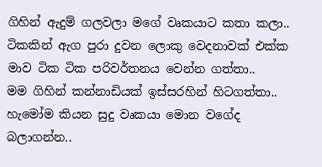ගිහින් ඇදුම් ගලවලා මගේ වෘකයාට කතා කලා.. ටිකකින් ඇග පුරා දුවන ලොකු වෙදනාවක් එක්ක මාව ටික ටික පරිවර්තනය වෙන්න ගත්තා..
මම ගිහින් කන්නාඩියක් ඉස්සරහින් හිටගත්තා.. හැමෝම කියන සුදු වෘකයා මොන වගේද බලාගන්න..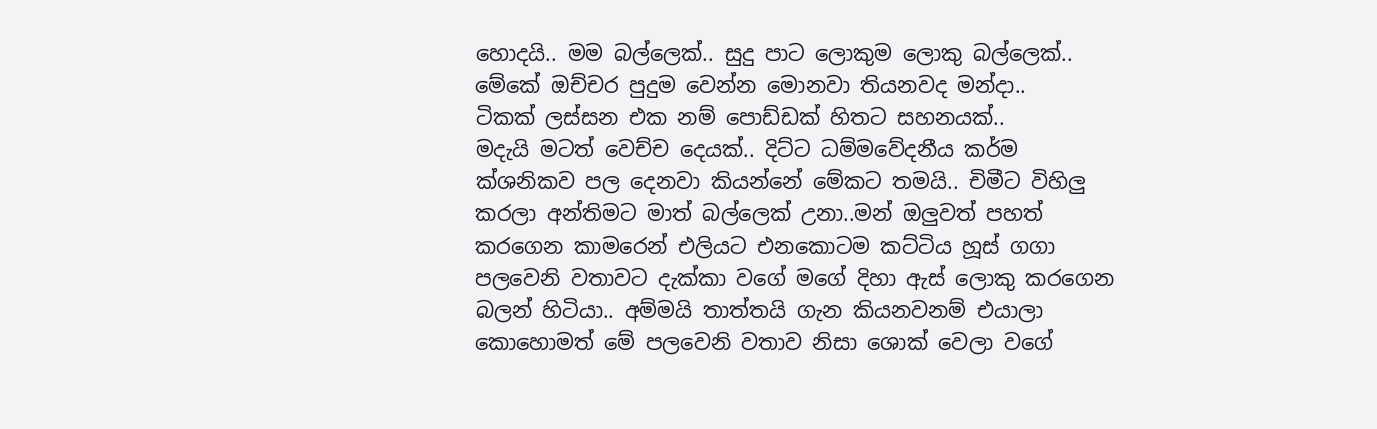හොදයි.. මම බල්ලෙක්.. සුදු පාට ලොකුම ලොකු බල්ලෙක්.. මේකේ ඔච්චර පුදුම වෙන්න මොනවා තියනවද මන්දා..
ටිකක් ලස්සන එක නම් පොඩ්ඩක් හිතට සහනයක්..
මදැයි මටත් වෙච්ච දෙයක්.. දිට්ට ධම්මවේදනීය කර්ම ක්ශනිකව පල දෙනවා කියන්නේ මේකට තමයි.. චිමීට විහිලු කරලා අන්තිමට මාත් බල්ලෙක් උනා..මන් ඔලුවත් පහත් කරගෙන කාමරෙන් එලියට එනකොටම කට්ටිය හූස් ගගා පලවෙනි වතාවට දැක්කා වගේ මගේ දිහා ඇස් ලොකු කරගෙන බලන් හිටියා.. අම්මයි තාත්තයි ගැන කියනවනම් එයාලා කොහොමත් මේ පලවෙනි වතාව නිසා ශොක් වෙලා වගේ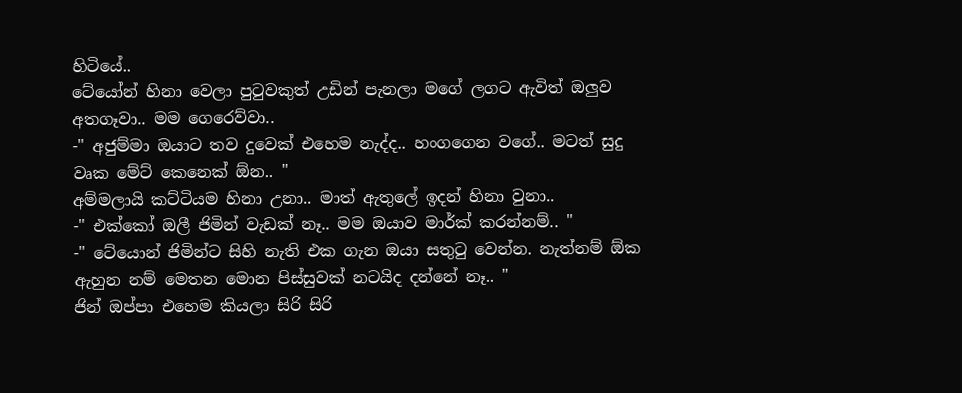හිටියේ..
ටේයෝන් හිනා වෙලා පුටුවකුත් උඩින් පැනලා මගේ ලගට ඇවිත් ඔලුව අතගෑවා.. මම ගෙරෙව්වා..
-" අජුම්මා ඔයාට තව දුවෙක් එහෙම නැද්ද.. හංගගෙන වගේ.. මටත් සුදු වෘක මේට් කෙනෙක් ඕන.. "
අම්මලායි කට්ටියම හිනා උනා.. මාත් ඇතුලේ ඉදන් හිනා වුනා..
-" එක්කෝ ඔලී ජිමින් වැඩක් නෑ.. මම ඔයාව මාර්ක් කරන්නම්.. "
-" ටේයොන් ජිමින්ට සිහි නැති එක ගැන ඔයා සතුටු වෙන්න. නැත්නම් ඕක ඇහුන නම් මෙතන මොන පිස්සුවක් නටයිද දන්නේ නෑ.. "
ජින් ඔප්පා එහෙම කියලා සිරි සිරි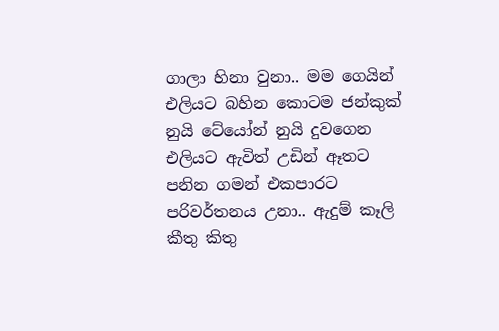ගාලා හිනා වුනා.. මම ගෙයින් එලියට බහින කොටම ජන්කුක් නුයි ටේයෝන් නුයි දුවගෙන එලියට ඇවිත් උඩින් ඈතට පනින ගමන් එකපාරට පරිවර්තනය උනා.. ඇදුම් කෑලි කීතු කිතු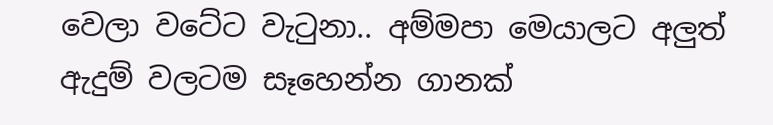වෙලා වටේට වැටුනා.. අම්මපා මෙයාලට අලුත් ඇදුම් වලටම සෑහෙන්න ගානක්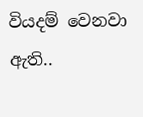වියදම් වෙනවා ඇති..